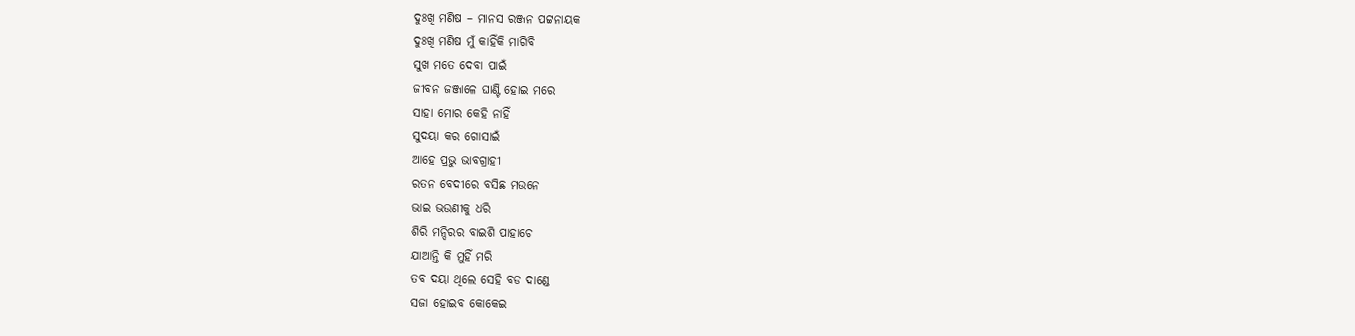ଦୁଃଖି ମଣିଷ – ମାନସ ରଞ୍ଜନ ପଟ୍ଟନାୟକ
ଦୁଃଖି ମଣିଷ ମୁଁ କାହିଁକି ମାଗିବି
ସୁଖ ମତେ ଦେବା ପାଇଁ
ଜୀବନ ଜଞ୍ଜାଳେ ଘାଣ୍ଟି ହୋଇ ମରେ
ସାହା ମୋର କେହି ନାହିଁ
ସୁଦୟା କର ଗୋସାଇଁ
ଆହେ ପ୍ରଭୁ ଭାବଗ୍ରାହୀ
ରତନ ବେଦୀରେ ବସିଛ ମଉନେ
ଭାଇ ଭଉଣୀକୁ ଧରି
ଶିରି ମନ୍ଦିରର ବାଇଶି ପାହାଚେ
ଯାଆନ୍ତି କି ମୁହିଁ ମରି
ତବ ଦୟା ଥିଲେ ସେହି ବଡ ଦାଣ୍ଡେ
ସଜା ହୋଇବ କୋକେଇ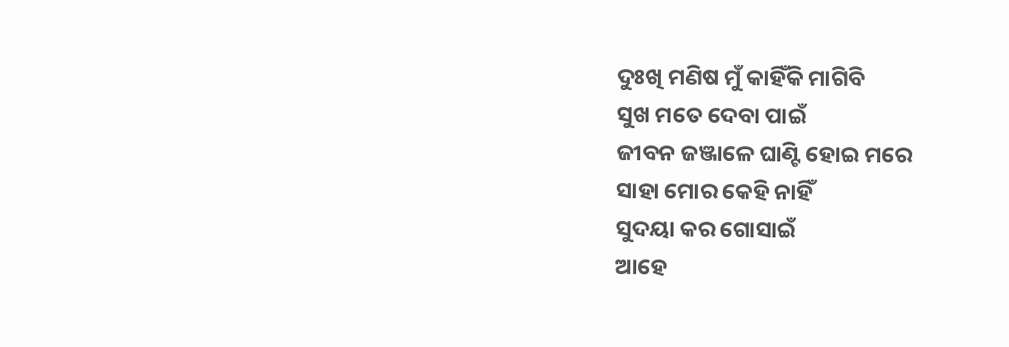ଦୁଃଖି ମଣିଷ ମୁଁ କାହିଁକି ମାଗିବି
ସୁଖ ମତେ ଦେବା ପାଇଁ
ଜୀବନ ଜଞ୍ଜାଳେ ଘାଣ୍ଟି ହୋଇ ମରେ
ସାହା ମୋର କେହି ନାହିଁ
ସୁଦୟା କର ଗୋସାଇଁ
ଆହେ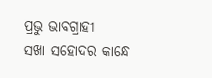ପ୍ରଭୁ ଭାବଗ୍ରାହୀ
ସଖା ସହୋଦର କାନ୍ଧେ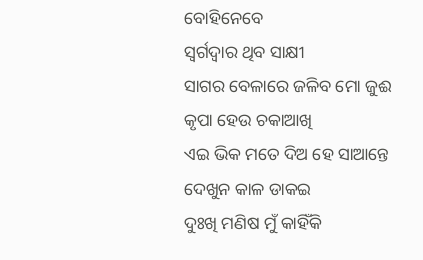ବୋହିନେବେ
ସ୍ବର୍ଗଦ୍ବାର ଥିବ ସାକ୍ଷୀ
ସାଗର ବେଳାରେ ଜଳିବ ମୋ ଜୁଈ
କୃପା ହେଉ ଚକାଆଖି
ଏଇ ଭିକ ମତେ ଦିଅ ହେ ସାଆନ୍ତେ
ଦେଖୁନ କାଳ ଡାକଇ
ଦୁଃଖି ମଣିଷ ମୁଁ କାହିଁକି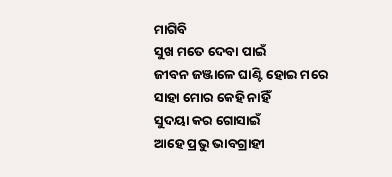ମାଗିବି
ସୁଖ ମତେ ଦେବା ପାଇଁ
ଜୀବନ ଜଞ୍ଜାଳେ ଘାଣ୍ଟି ହୋଇ ମରେ
ସାହା ମୋର କେହି ନାହିଁ
ସୁଦୟା କର ଗୋସାଇଁ
ଆହେ ପ୍ରଭୁ ଭାବଗ୍ରାହୀ